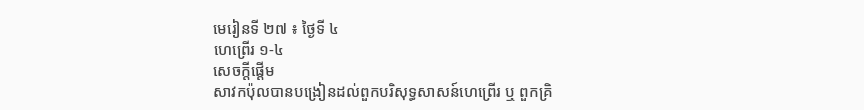មេរៀនទី ២៧ ៖ ថ្ងៃទី ៤
ហេព្រើរ ១-៤
សេចក្តីផ្ដើម
សាវកប៉ុលបានបង្រៀនដល់ពួកបរិសុទ្ធសាសន៍ហេព្រើរ ឬ ពួកគ្រិ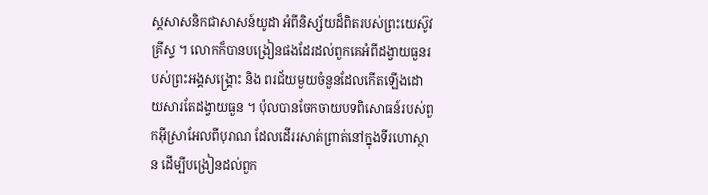ស្ដសាសនិកជាសាសន៍យូដា អំពីនិស្ស័យដ៏ពិតរបស់ព្រះយេស៊ូវគ្រីស្ទ ។ លោកក៏បានបង្រៀនផងដែរដល់ពួកគេអំពីដង្វាយធួនរបស់ព្រះអង្គសង្គ្រោះ និង ពរជ័យមួយចំនួនដែលកើតឡើងដោយសារតែដង្វាយធួន ។ ប៉ុលបានចែកចាយបទពិសោធន៍របស់ពួកអ៊ីស្រាអែលពីបុរាណ ដែលដើររសាត់ព្រាត់នៅក្នុងទីរហោស្ថាន ដើម្បីបង្រៀនដល់ពួក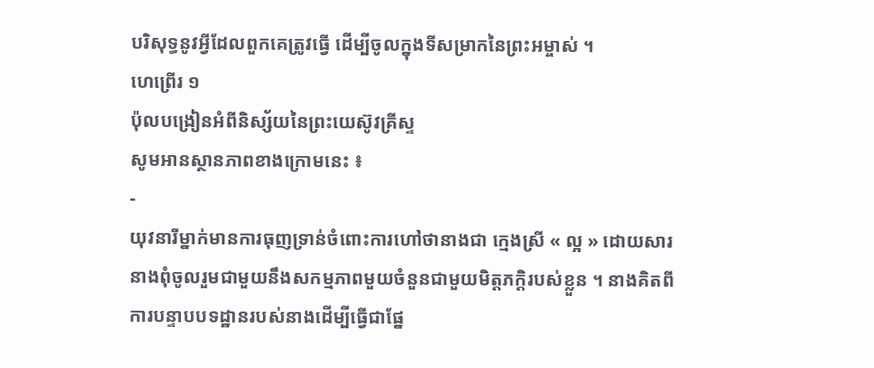បរិសុទ្ធនូវអ្វីដែលពួកគេត្រូវធ្វើ ដើម្បីចូលក្នុងទីសម្រាកនៃព្រះអម្ចាស់ ។
ហេព្រើរ ១
ប៉ុលបង្រៀនអំពីនិស្ស័យនៃព្រះយេស៊ូវគ្រីស្ទ
សូមអានស្ថានភាពខាងក្រោមនេះ ៖
-
យុវនារីម្នាក់មានការធុញទ្រាន់ចំពោះការហៅថានាងជា ក្មេងស្រី « ល្អ » ដោយសារនាងពុំចូលរួមជាមួយនឹងសកម្មភាពមួយចំនួនជាមួយមិត្តភក្តិរបស់ខ្លួន ។ នាងគិតពីការបន្ទាបបទដ្ឋានរបស់នាងដើម្បីធ្វើជាផ្នែ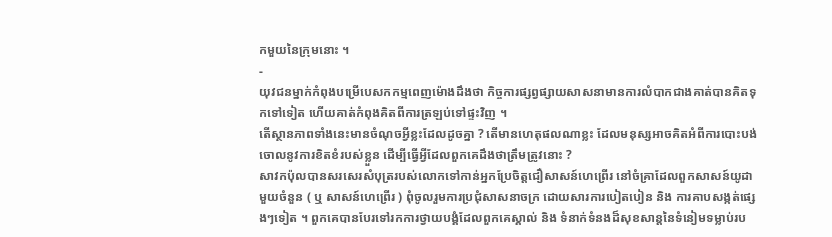កមួយនៃក្រុមនោះ ។
-
យុវជនម្នាក់កំពុងបម្រើបេសកកម្មពេញម៉ោងដឹងថា កិច្ចការផ្សព្វផ្សាយសាសនាមានការលំបាកជាងគាត់បានគិតទុកទៅទៀត ហើយគាត់កំពុងគិតពីការត្រឡប់ទៅផ្ទះវិញ ។
តើស្ថានភាពទាំងនេះមានចំណុចអ្វីខ្លះដែលដូចគ្នា ? តើមានហេតុផលណាខ្លះ ដែលមនុស្សអាចគិតអំពីការបោះបង់ចោលនូវការខិតខំរបស់ខ្លួន ដើម្បីធ្វើអ្វីដែលពួកគេដឹងថាត្រឹមត្រូវនោះ ?
សាវកប៉ុលបានសរសេរសំបុត្ររបស់លោកទៅកាន់អ្នកប្រែចិត្តជឿសាសន៍ហេព្រើរ នៅចំគ្រាដែលពួកសាសន៍យូដាមួយចំនួន ( ឬ សាសន៍ហេព្រើរ ) ពុំចូលរួមការប្រជុំសាសនាចក្រ ដោយសារការបៀតបៀន និង ការគាបសង្កត់ផ្សេងៗទៀត ។ ពួកគេបានបែរទៅរកការថ្វាយបង្គំដែលពួកគេស្គាល់ និង ទំនាក់ទំនងដ៏សុខសាន្តនៃទំនៀមទម្លាប់រប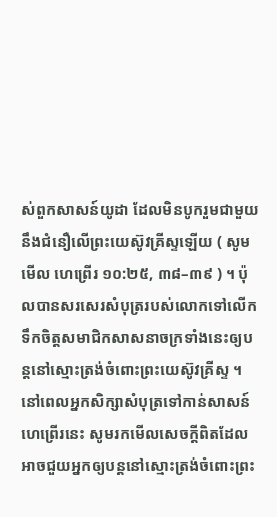ស់ពួកសាសន៍យូដា ដែលមិនបូករួមជាមួយនឹងជំនឿលើព្រះយេស៊ូវគ្រីស្ទឡើយ ( សូមមើល ហេព្រើរ ១០:២៥, ៣៨–៣៩ ) ។ ប៉ុលបានសរសេរសំបុត្ររបស់លោកទៅលើកទឹកចិត្តសមាជិកសាសនាចក្រទាំងនេះឲ្យបន្តនៅស្មោះត្រង់ចំពោះព្រះយេស៊ូវគ្រីស្ទ ។
នៅពេលអ្នកសិក្សាសំបុត្រទៅកាន់សាសន៍ហេព្រើរនេះ សូមរកមើលសេចក្តីពិតដែលអាចជួយអ្នកឲ្យបន្តនៅស្មោះត្រង់ចំពោះព្រះ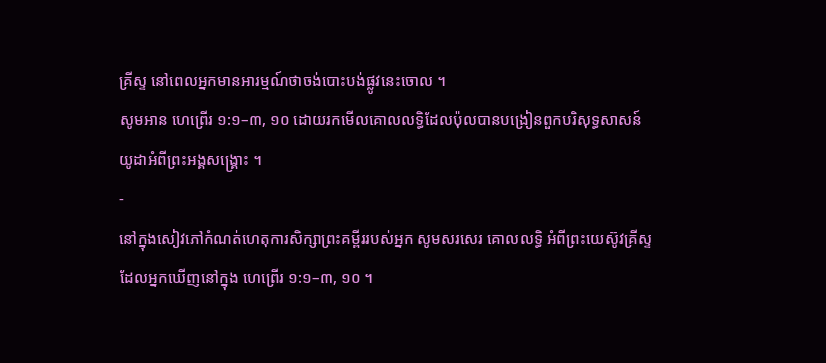គ្រីស្ទ នៅពេលអ្នកមានអារម្មណ៍ថាចង់បោះបង់ផ្លូវនេះចោល ។
សូមអាន ហេព្រើរ ១:១–៣, ១០ ដោយរកមើលគោលលទ្ធិដែលប៉ុលបានបង្រៀនពួកបរិសុទ្ធសាសន៍យូដាអំពីព្រះអង្គសង្គ្រោះ ។
-
នៅក្នុងសៀវភៅកំណត់ហេតុការសិក្សាព្រះគម្ពីររបស់អ្នក សូមសរសេរ គោលលទ្ធិ អំពីព្រះយេស៊ូវគ្រីស្ទដែលអ្នកឃើញនៅក្នុង ហេព្រើរ ១:១–៣, ១០ ។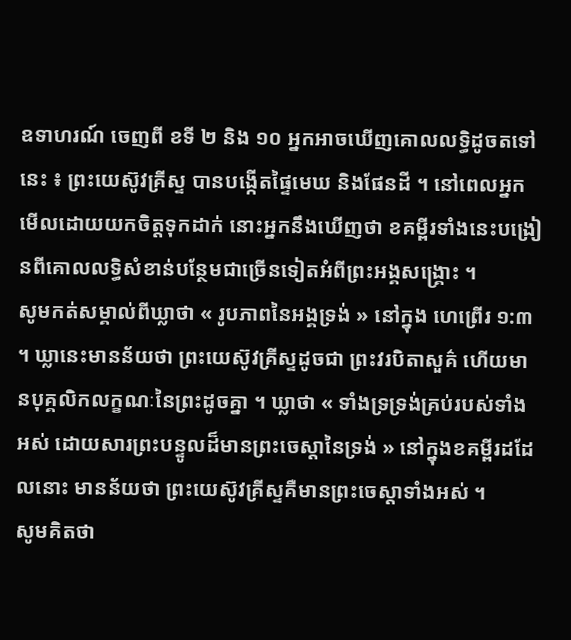ឧទាហរណ៍ ចេញពី ខទី ២ និង ១០ អ្នកអាចឃើញគោលលទ្ធិដូចតទៅនេះ ៖ ព្រះយេស៊ូវគ្រីស្ទ បានបង្កើតផ្ទៃមេឃ និងផែនដី ។ នៅពេលអ្នកមើលដោយយកចិត្តទុកដាក់ នោះអ្នកនឹងឃើញថា ខគម្ពីរទាំងនេះបង្រៀនពីគោលលទ្ធិសំខាន់បន្ថែមជាច្រើនទៀតអំពីព្រះអង្គសង្គ្រោះ ។
សូមកត់សម្គាល់ពីឃ្លាថា « រូបភាពនៃអង្គទ្រង់ » នៅក្នុង ហេព្រើរ ១:៣ ។ ឃ្លានេះមានន័យថា ព្រះយេស៊ូវគ្រីស្ទដូចជា ព្រះវរបិតាសួគ៌ ហើយមានបុគ្គលិកលក្ខណៈនៃព្រះដូចគ្នា ។ ឃ្លាថា « ទាំងទ្រទ្រង់គ្រប់របស់ទាំងអស់ ដោយសារព្រះបន្ទូលដ៏មានព្រះចេស្តានៃទ្រង់ » នៅក្នុងខគម្ពីរដដែលនោះ មានន័យថា ព្រះយេស៊ូវគ្រីស្ទគឺមានព្រះចេស្តាទាំងអស់ ។
សូមគិតថា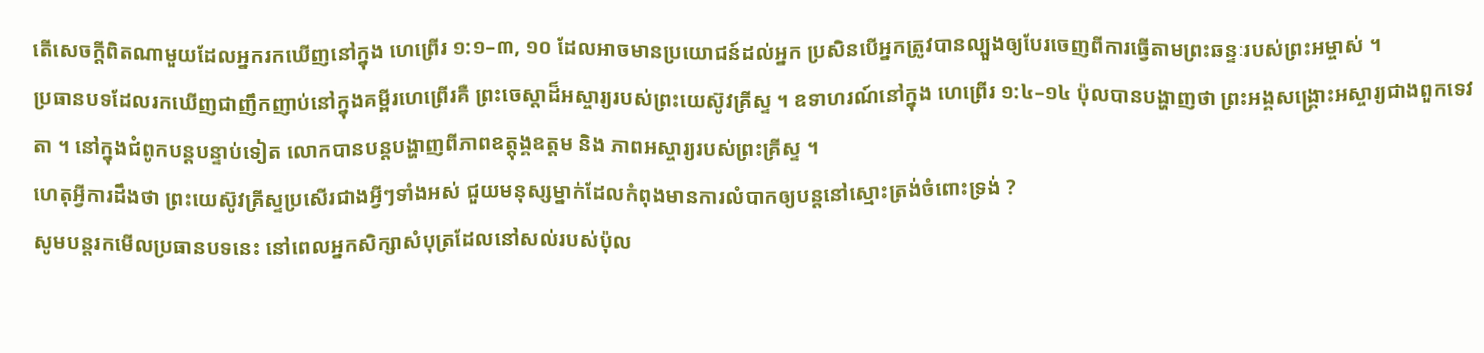តើសេចក្តីពិតណាមួយដែលអ្នករកឃើញនៅក្នុង ហេព្រើរ ១:១–៣, ១០ ដែលអាចមានប្រយោជន៍ដល់អ្នក ប្រសិនបើអ្នកត្រូវបានល្បួងឲ្យបែរចេញពីការធ្វើតាមព្រះឆន្ទៈរបស់ព្រះអម្ចាស់ ។
ប្រធានបទដែលរកឃើញជាញឹកញាប់នៅក្នុងគម្ពីរហេព្រើរគឺ ព្រះចេស្តាដ៏អស្ចារ្យរបស់ព្រះយេស៊ូវគ្រីស្ទ ។ ឧទាហរណ៍នៅក្នុង ហេព្រើរ ១:៤–១៤ ប៉ុលបានបង្ហាញថា ព្រះអង្គសង្គ្រោះអស្ចារ្យជាងពួកទេវតា ។ នៅក្នុងជំពូកបន្តបន្ទាប់ទៀត លោកបានបន្តបង្ហាញពីភាពឧត្ដុង្គឧត្ដម និង ភាពអស្ចារ្យរបស់ព្រះគ្រីស្ទ ។
ហេតុអ្វីការដឹងថា ព្រះយេស៊ូវគ្រីស្ទប្រសើរជាងអ្វីៗទាំងអស់ ជួយមនុស្សម្នាក់ដែលកំពុងមានការលំបាកឲ្យបន្តនៅស្មោះត្រង់ចំពោះទ្រង់ ?
សូមបន្តរកមើលប្រធានបទនេះ នៅពេលអ្នកសិក្សាសំបុត្រដែលនៅសល់របស់ប៉ុល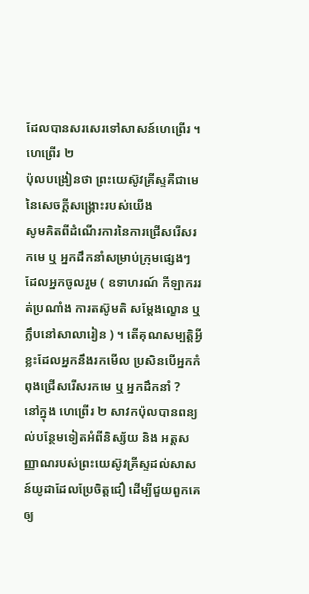ដែលបានសរសេរទៅសាសន៍ហេព្រើរ ។
ហេព្រើរ ២
ប៉ុលបង្រៀនថា ព្រះយេស៊ូវគ្រីស្ទគឺជាមេនៃសេចក្តីសង្គ្រោះរបស់យើង
សូមគិតពីដំណើរការនៃការជ្រើសរើសរកមេ ឬ អ្នកដឹកនាំសម្រាប់ក្រុមផ្សេងៗ ដែលអ្នកចូលរួម ( ឧទាហរណ៍ កីឡាកររត់ប្រណាំង ការតស៊ូមតិ សម្តែងល្ខោន ឬ ក្លឹបនៅសាលារៀន ) ។ តើគុណសម្បត្តិអ្វីខ្លះដែលអ្នកនឹងរកមើល ប្រសិនបើអ្នកកំពុងជ្រើសរើសរកមេ ឬ អ្នកដឹកនាំ ?
នៅក្នុង ហេព្រើរ ២ សាវកប៉ុលបានពន្យល់បន្ថែមទៀតអំពីនិស្ស័យ និង អត្តសញ្ញាណរបស់ព្រះយេស៊ូវគ្រីស្ទដល់សាសន៍យូដាដែលប្រែចិត្តជឿ ដើម្បីជួយពួកគេឲ្យ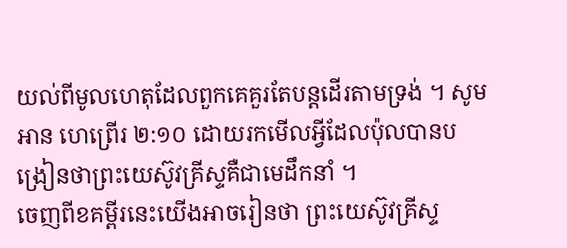យល់ពីមូលហេតុដែលពួកគេគួរតែបន្តដើរតាមទ្រង់ ។ សូមអាន ហេព្រើរ ២:១០ ដោយរកមើលអ្វីដែលប៉ុលបានបង្រៀនថាព្រះយេស៊ូវគ្រីស្ទគឺជាមេដឹកនាំ ។
ចេញពីខគម្ពីរនេះយើងអាចរៀនថា ព្រះយេស៊ូវគ្រីស្ទ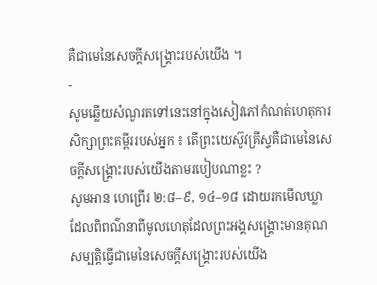គឺជាមេនៃសេចក្តីសង្គ្រោះរបស់យើង ។
-
សូមឆ្លើយសំណួរតទៅនេះនៅក្នុងសៀវភៅកំណត់ហេតុការសិក្សាព្រះគម្ពីររបស់អ្នក ៖ តើព្រះយេស៊ូវគ្រីស្ទគឺជាមេនៃសេចក្តីសង្គ្រោះរបស់យើងតាមរបៀបណាខ្លះ ?
សូមអាន ហេព្រើរ ២:៨–៩, ១៤–១៨ ដោយរកមើលឃ្លាដែលពិពណ៌នាពីមូលហេតុដែលព្រះអង្គសង្គ្រោះមានគុណសម្បត្តិធ្វើជាមេនៃសេចក្តីសង្គ្រោះរបស់យើង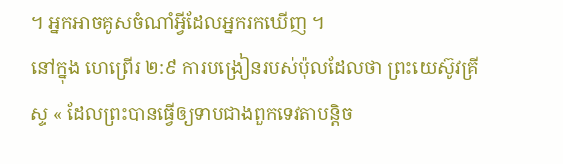។ អ្នកអាចគូសចំណាំអ្វីដែលអ្នករកឃើញ ។
នៅក្នុង ហេព្រើរ ២:៩ ការបង្រៀនរបស់ប៉ុលដែលថា ព្រះយេស៊ូវគ្រីស្ទ « ដែលព្រះបានធ្វើឲ្យទាបជាងពួកទេវតាបន្តិច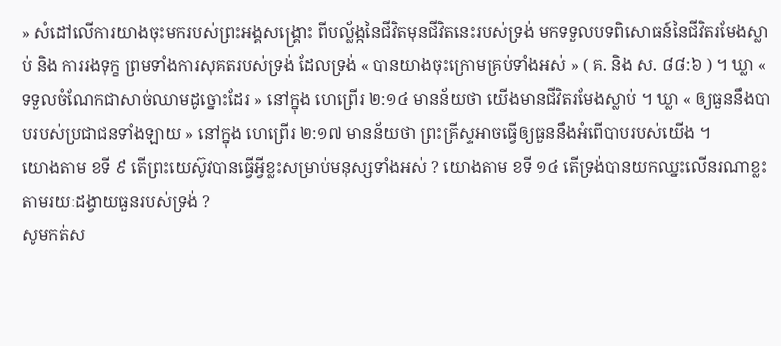» សំដៅលើការយាងចុះមករបស់ព្រះអង្គសង្គ្រោះ ពីបល្ល័ង្កនៃជីវិតមុនជីវិតនេះរបស់ទ្រង់ មកទទួលបទពិសោធន៍នៃជីវិតរមែងស្លាប់ និង ការរងទុក្ខ ព្រមទាំងការសុគតរបស់ទ្រង់ ដែលទ្រង់ « បានយាងចុះក្រោមគ្រប់ទាំងអស់ » ( គ. និង ស. ៨៨:៦ ) ។ ឃ្លា « ទទួលចំណែកជាសាច់ឈាមដូច្នោះដែរ » នៅក្នុង ហេព្រើរ ២:១៤ មានន័យថា យើងមានជីវិតរមែងស្លាប់ ។ ឃ្លា « ឲ្យធួននឹងបាបរបស់ប្រជាជនទាំងឡាយ » នៅក្នុង ហេព្រើរ ២:១៧ មានន័យថា ព្រះគ្រីស្ទអាចធ្វើឲ្យធួននឹងអំពើបាបរបស់យើង ។
យោងតាម ខទី ៩ តើព្រះយេស៊ូវបានធ្វើអ្វីខ្លះសម្រាប់មនុស្សទាំងអស់ ? យោងតាម ខទី ១៤ តើទ្រង់បានយកឈ្នះលើនរណាខ្លះតាមរយៈដង្វាយធួនរបស់ទ្រង់ ?
សូមកត់ស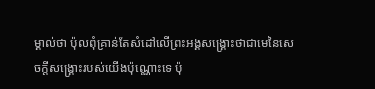ម្គាល់ថា ប៉ុលពុំគ្រាន់តែសំដៅលើព្រះអង្គសង្គ្រោះថាជាមេនៃសេចក្តីសង្គ្រោះរបស់យើងប៉ុណ្ណោះទេ ប៉ុ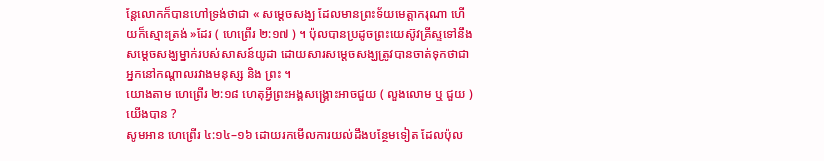ន្តែលោកក៏បានហៅទ្រង់ថាជា « សម្តេចសង្ឃ ដែលមានព្រះទ័យមេត្តាករុណា ហើយក៏ស្មោះត្រង់ »ដែរ ( ហេព្រើរ ២:១៧ ) ។ ប៉ុលបានប្រដូចព្រះយេស៊ូវគ្រីស្ទទៅនឹងសម្តេចសង្ឃម្នាក់របស់សាសន៍យូដា ដោយសារសម្តេចសង្ឃត្រូវបានចាត់ទុកថាជាអ្នកនៅកណ្តាលរវាងមនុស្ស និង ព្រះ ។
យោងតាម ហេព្រើរ ២:១៨ ហេតុអ្វីព្រះអង្គសង្គ្រោះអាចជួយ ( លួងលោម ឬ ជួយ ) យើងបាន ?
សូមអាន ហេព្រើរ ៤:១៤–១៦ ដោយរកមើលការយល់ដឹងបន្ថែមទៀត ដែលប៉ុល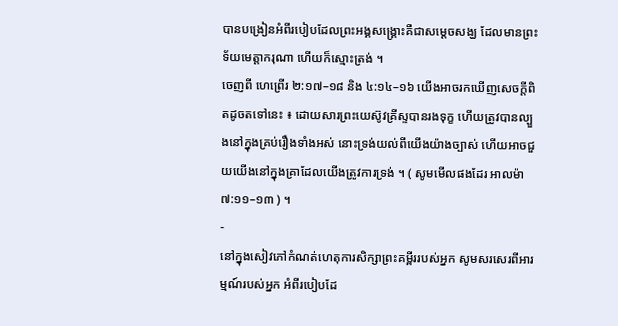បានបង្រៀនអំពីរបៀបដែលព្រះអង្គសង្គ្រោះគឺជាសម្តេចសង្ឃ ដែលមានព្រះទ័យមេត្តាករុណា ហើយក៏ស្មោះត្រង់ ។
ចេញពី ហេព្រើរ ២:១៧–១៨ និង ៤:១៤–១៦ យើងអាចរកឃើញសេចក្តីពិតដូចតទៅនេះ ៖ ដោយសារព្រះយេស៊ូវគ្រីស្ទបានរងទុក្ខ ហើយត្រូវបានល្បួងនៅក្នុងគ្រប់រឿងទាំងអស់ នោះទ្រង់យល់ពីយើងយ៉ាងច្បាស់ ហើយអាចជួយយើងនៅក្នុងគ្រាដែលយើងត្រូវការទ្រង់ ។ ( សូមមើលផងដែរ អាលម៉ា ៧:១១–១៣ ) ។
-
នៅក្នុងសៀវភៅកំណត់ហេតុការសិក្សាព្រះគម្ពីររបស់អ្នក សូមសរសេរពីអារម្មណ៍របស់អ្នក អំពីរបៀបដែ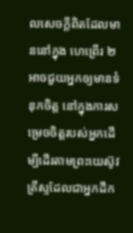លសេចក្តីពិតដែលមាននៅក្នុង ហេព្រើរ ២ អាចជួយអ្នកឲ្យមានទំនុកចិត្ត នៅក្នុងការសម្រេចចិត្តរបស់អ្នកដើម្បីដើរតាមព្រះយេស៊ូវគ្រីស្ទដែលជាអ្នកដឹក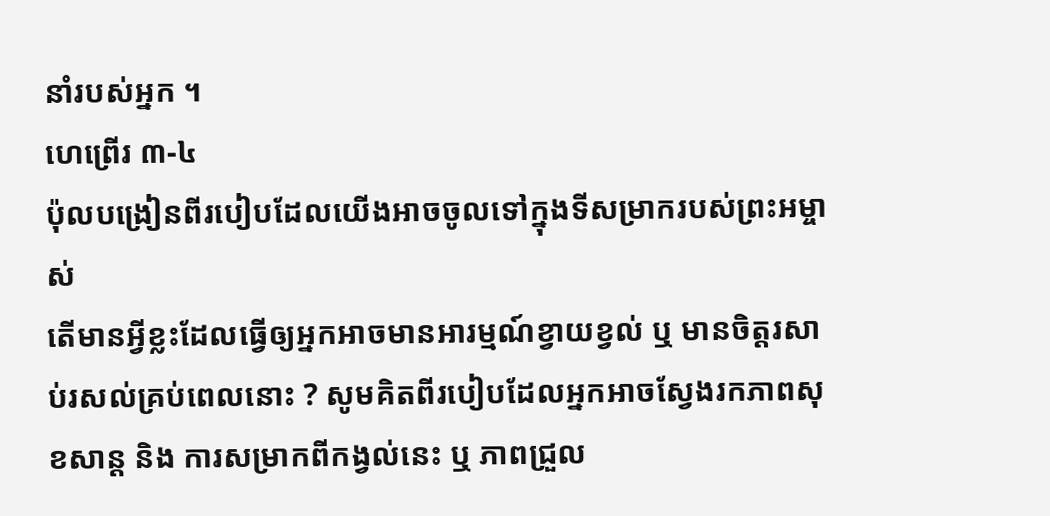នាំរបស់អ្នក ។
ហេព្រើរ ៣-៤
ប៉ុលបង្រៀនពីរបៀបដែលយើងអាចចូលទៅក្នុងទីសម្រាករបស់ព្រះអម្ចាស់
តើមានអ្វីខ្លះដែលធ្វើឲ្យអ្នកអាចមានអារម្មណ៍ខ្វាយខ្វល់ ឬ មានចិត្តរសាប់រសល់គ្រប់ពេលនោះ ? សូមគិតពីរបៀបដែលអ្នកអាចស្វែងរកភាពសុខសាន្ត និង ការសម្រាកពីកង្វល់នេះ ឬ ភាពជ្រួល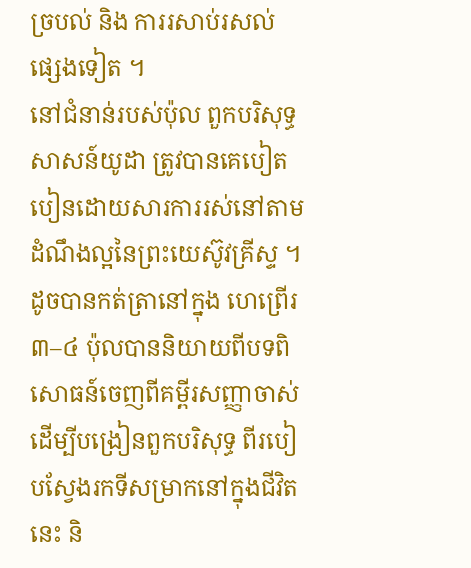ច្របល់ និង ការរសាប់រសល់ផ្សេងទៀត ។
នៅជំនាន់របស់ប៉ុល ពួកបរិសុទ្ធសាសន៍យូដា ត្រូវបានគេបៀតបៀនដោយសារការរស់នៅតាមដំណឹងល្អនៃព្រះយេស៊ូវគ្រីស្ទ ។ ដូចបានកត់ត្រានៅក្នុង ហេព្រើរ ៣–៤ ប៉ុលបាននិយាយពីបទពិសោធន៍ចេញពីគម្ពីរសញ្ញាចាស់ ដើម្បីបង្រៀនពួកបរិសុទ្ធ ពីរបៀបស្វែងរកទីសម្រាកនៅក្នុងជីវិតនេះ និ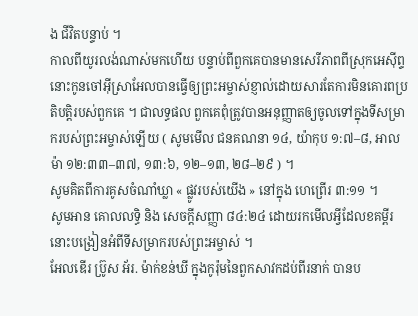ង ជីវិតបន្ទាប់ ។
កាលពីយូរលង់ណាស់មកហើយ បន្ទាប់ពីពួកគេបានមានសេរីភាពពីស្រុកអេស៊ីព្ទ នោះកូនចៅអ៊ីស្រាអែលបានធ្វើឲ្យព្រះអម្ចាស់ខ្ញាល់ដោយសារតែការមិនគោរពប្រតិបត្តិរបស់ពួកគេ ។ ជាលទ្ធផល ពួកគេពុំត្រូវបានអនុញ្ញាតឲ្យចូលទៅក្នុងទីសម្រាករបស់ព្រះអម្ចាស់ឡើយ ( សូមមើល ជនគណនា ១៤, យ៉ាកុប ១:៧–៨, អាលម៉ា ១២:៣៣–៣៧, ១៣:៦, ១២–១៣, ២៨–២៩ ) ។
សូមគិតពីការគូសចំណាំឃ្លា « ផ្លូវរបស់យើង » នៅក្នុង ហេព្រើរ ៣:១១ ។
សូមអាន គោលលទ្ធិ និង សេចក្តីសញ្ញា ៨៤:២៤ ដោយរកមើលអ្វីដែលខគម្ពីរនោះបង្រៀនអំពីទីសម្រាករបស់ព្រះអម្ចាស់ ។
អែលឌើរ ប្រ៊ូស អ័រ. ម៉ាក់ខន់ឃី ក្នុងកូរ៉ុមនៃពួកសាវកដប់ពីរនាក់ បានប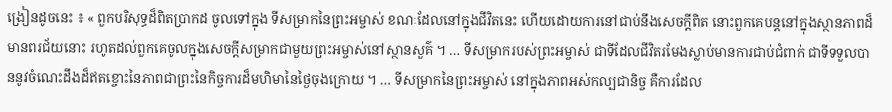ង្រៀនដូចនេះ ៖ « ពួកបរិសុទ្ធដ៏ពិតប្រាកដ ចូលទៅក្នុង ទីសម្រាកនៃព្រះអម្ចាស់ ខណៈដែលនៅក្នុងជីវិតនេះ ហើយដោយការនៅជាប់នឹងសេចក្ដីពិត នោះពួកគេបន្តនៅក្នុងស្ថានភាពដ៏មានពរជ័យនោះ រហូតដល់ពួកគេចូលក្នុងសេចក្ដីសម្រាកជាមួយព្រះអម្ចាស់នៅស្ថានសួគ៌ ។ … ទីសម្រាករបស់ព្រះអម្ចាស់ ជាទីដែលជីវិតរមែងស្លាប់មានការជាប់ជំពាក់ ជាទីទទួលបាននូវចំណេះដឹងដ៏ឥតខ្ចោះនៃភាពជាព្រះនៃកិច្ចការដ៏មហិមានៃថ្ងៃចុងក្រោយ ។ … ទីសម្រាកនៃព្រះអម្ចាស់ នៅក្នុងភាពអស់កល្បជានិច្ច គឺការដែល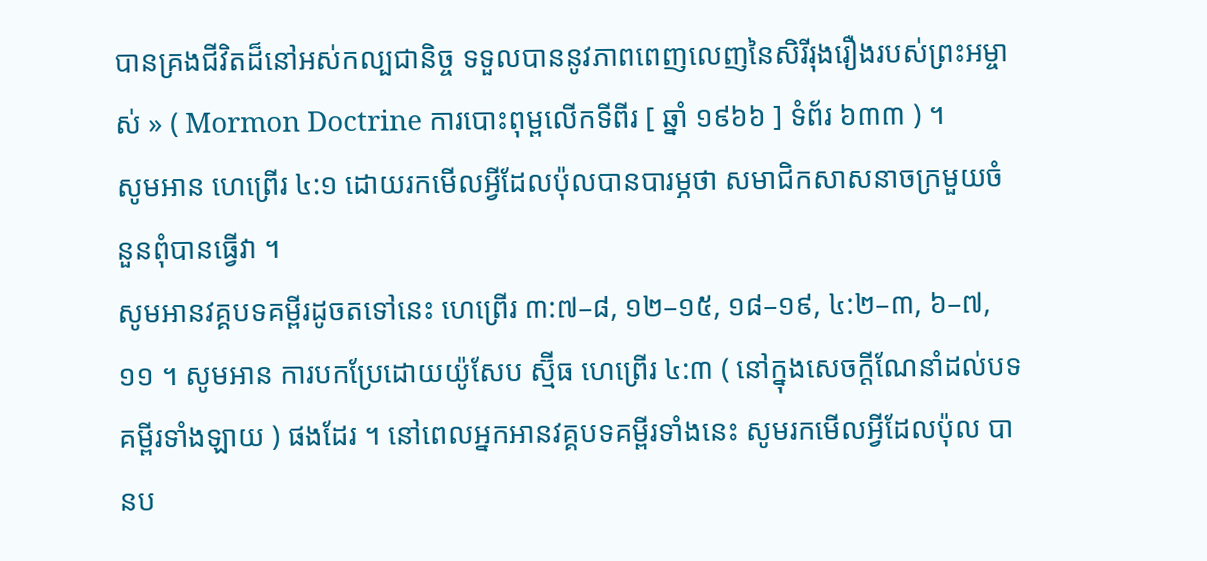បានគ្រងជីវិតដ៏នៅអស់កល្បជានិច្ច ទទួលបាននូវភាពពេញលេញនៃសិរីរុងរឿងរបស់ព្រះអម្ចាស់ » ( Mormon Doctrine ការបោះពុម្ពលើកទីពីរ [ ឆ្នាំ ១៩៦៦ ] ទំព័រ ៦៣៣ ) ។
សូមអាន ហេព្រើរ ៤:១ ដោយរកមើលអ្វីដែលប៉ុលបានបារម្ភថា សមាជិកសាសនាចក្រមួយចំនួនពុំបានធ្វើវា ។
សូមអានវគ្គបទគម្ពីរដូចតទៅនេះ ហេព្រើរ ៣:៧–៨, ១២–១៥, ១៨–១៩, ៤:២–៣, ៦–៧, ១១ ។ សូមអាន ការបកប្រែដោយយ៉ូសែប ស្ម៊ីធ ហេព្រើរ ៤:៣ ( នៅក្នុងសេចក្ដីណែនាំដល់បទគម្ពីរទាំងឡាយ ) ផងដែរ ។ នៅពេលអ្នកអានវគ្គបទគម្ពីរទាំងនេះ សូមរកមើលអ្វីដែលប៉ុល បានប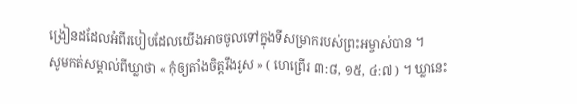ង្រៀនដដែលអំពីរបៀបដែលយើងអាចចូលទៅក្នុងទីសម្រាករបស់ព្រះអម្ចាស់បាន ។
សូមកត់សម្គាល់ពីឃ្លាថា « កុំឲ្យតាំងចិត្តរឹងរូស » ( ហេព្រើរ ៣:៨, ១៥, ៤:៧ ) ។ ឃ្លានេះ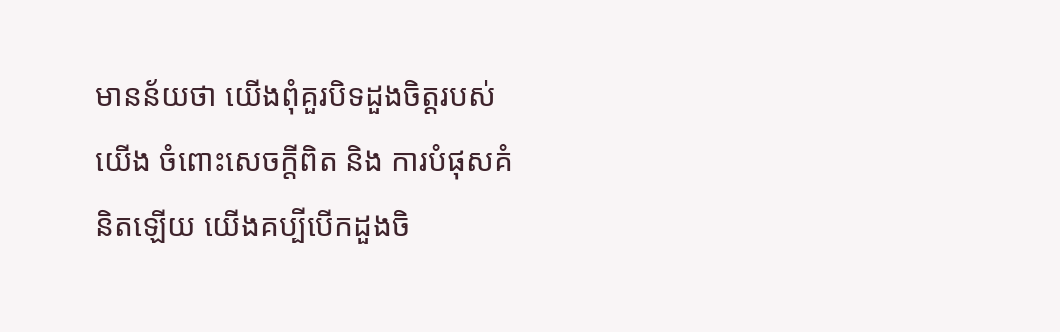មានន័យថា យើងពុំគួរបិទដួងចិត្តរបស់យើង ចំពោះសេចក្តីពិត និង ការបំផុសគំនិតឡើយ យើងគប្បីបើកដួងចិ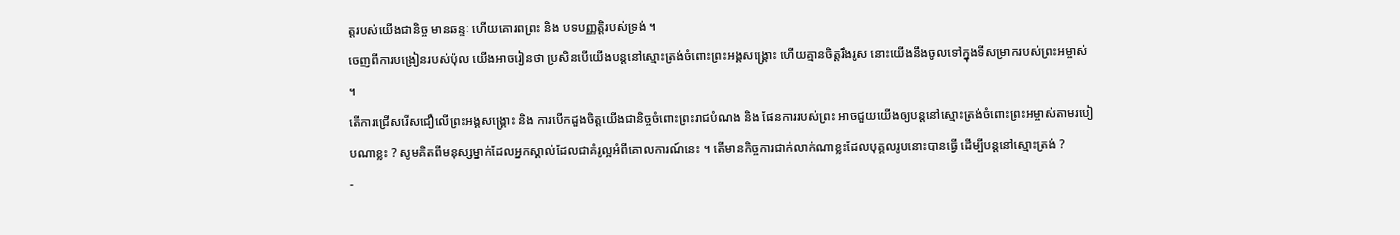ត្តរបស់យើងជានិច្ច មានឆន្ទៈ ហើយគោរពព្រះ និង បទបញ្ញត្តិរបស់ទ្រង់ ។
ចេញពីការបង្រៀនរបស់ប៉ុល យើងអាចរៀនថា ប្រសិនបើយើងបន្តនៅស្មោះត្រង់ចំពោះព្រះអង្គសង្គ្រោះ ហើយគ្មានចិត្តរឹងរូស នោះយើងនឹងចូលទៅក្នុងទីសម្រាករបស់ព្រះអម្ចាស់ ។
តើការជ្រើសរើសជឿលើព្រះអង្គសង្គ្រោះ និង ការបើកដួងចិត្តយើងជានិច្ចចំពោះព្រះរាជបំណង និង ផែនការរបស់ព្រះ អាចជួយយើងឲ្យបន្តនៅស្មោះត្រង់ចំពោះព្រះអម្ចាស់តាមរបៀបណាខ្លះ ? សូមគិតពីមនុស្សម្នាក់ដែលអ្នកស្គាល់ដែលជាគំរូល្អអំពីគោលការណ៍នេះ ។ តើមានកិច្ចការជាក់លាក់ណាខ្លះដែលបុគ្គលរូបនោះបានធ្វើ ដើម្បីបន្តនៅស្មោះត្រង់ ?
-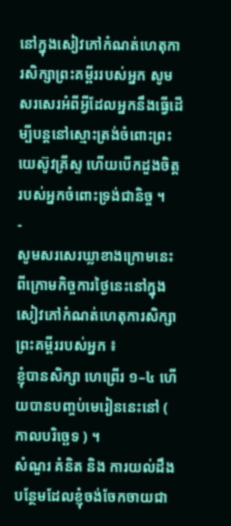នៅក្នុងសៀវភៅកំណត់ហេតុការសិក្សាព្រះគម្ពីររបស់អ្នក សូមសរសេរអំពីអ្វីដែលអ្នកនឹងធ្វើដើម្បីបន្តនៅស្មោះត្រង់ចំពោះព្រះយេស៊ូវគ្រីស្ទ ហើយបើកដួងចិត្តរបស់អ្នកចំពោះទ្រង់ជានិច្ច ។
-
សូមសរសេរឃ្លាខាងក្រោមនេះ ពីក្រោមកិច្ចការថ្ងៃនេះនៅក្នុងសៀវភៅកំណត់ហេតុការសិក្សាព្រះគម្ពីររបស់អ្នក ៖
ខ្ញុំបានសិក្សា ហេព្រើរ ១–៤ ហើយបានបញ្ចប់មេរៀននេះនៅ ( កាលបរិច្ឆេទ ) ។
សំណួរ គំនិត និង ការយល់ដឹងបន្ថែមដែលខ្ញុំចង់ចែកចាយជា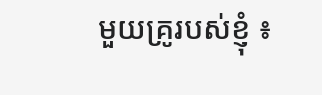មួយគ្រូរបស់ខ្ញុំ ៖